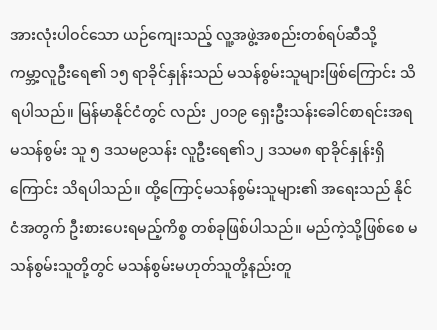အားလုံးပါဝင်သော ယဉ်ကျေးသည့် လူ့အဖွဲ့အစည်းတစ်ရပ်ဆီသို့
ကမ္ဘာ့လူဦးရေ၏ ၁၅ ရာခိုင်နှုန်းသည် မသန်စွမ်းသူများဖြစ်ကြောင်း သိရပါသည်။ မြန်မာနိုင်ငံတွင် လည်း ၂၀၁၉ ရှေးဦးသန်းခေါင်စာရင်းအရ မသန်စွမ်း သူ ၅ ဒသမ၉သန်း လူဦးရေ၏၁၂ ဒသမ၈ ရာခိုင်နှုန်းရှိကြောင်း သိရပါသည်။ ထို့ကြောင့်မသန်စွမ်းသူများ၏ အရေးသည် နိုင်ငံအတွက် ဦးစားပေးရမည့်ကိစ္စ တစ်ခုဖြစ်ပါသည်။ မည်ကဲ့သို့ဖြစ်စေ မသန်စွမ်းသူတို့တွင် မသန်စွမ်းမဟုတ်သူတို့နည်းတူ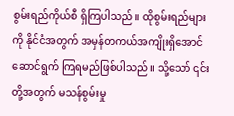စွမ်းရည်ကိုယ်စီ ရှိကြပါသည်။ ထိုစွမ်းရည်များကို နိုင်ငံအတွက် အမှန်တကယ်အကျိုးရှိအောင် ဆောင်ရွက် ကြရမည်ဖြစ်ပါသည်။ သို့သော် ၎င်းတို့အတွက် မသန်စွမ်းမှု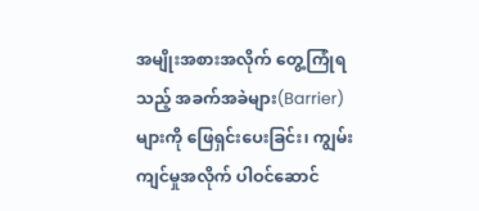အမျိုးအစားအလိုက် တွေ့ကြုံရသည့် အခက်အခဲများ(Barrier) များကို ဖြေရှင်းပေးခြင်း၊ ကျွမ်းကျင်မှုအလိုက် ပါဝင်ဆောင်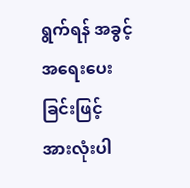ရွက်ရန် အခွင့်အရေးပေးခြင်းဖြင့် အားလုံးပါ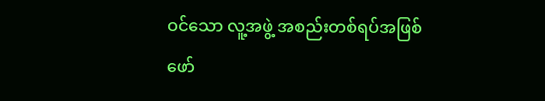ဝင်သော လူ့အဖွဲ့ အစည်းတစ်ရပ်အဖြစ် ဖော်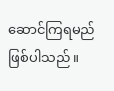ဆောင်ကြရမည် ဖြစ်ပါသည်။